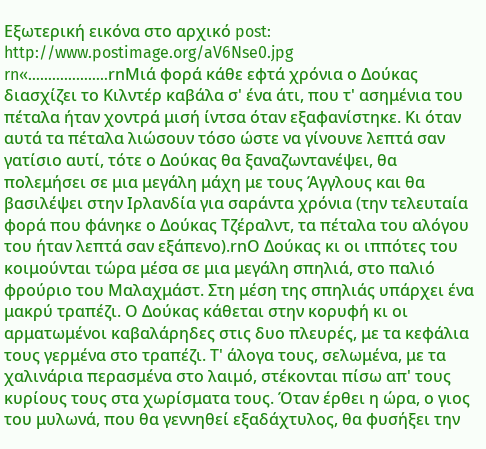Εξωτερική εικόνα στο αρχικό post: http://www.postimage.org/aV6Nse0.jpg
rn«………………..rnΜιά φορά κάθε εφτά χρόνια ο Δούκας διασχίζει το Κιλντέρ καβάλα σ' ένα άτι, που τ' ασημένια του πέταλα ήταν χοντρά μισή ίντσα όταν εξαφανίστηκε. Κι όταν αυτά τα πέταλα λιώσουν τόσο ώστε να γίνουνε λεπτά σαν γατίσιο αυτί, τότε ο Δούκας θα ξαναζωντανέψει, θα πολεμήσει σε μια μεγάλη μάχη με τους Άγγλους και θα βασιλέψει στην Ιρλανδία για σαράντα χρόνια (την τελευταία φορά που φάνηκε ο Δούκας Τζέραλντ, τα πέταλα του αλόγου του ήταν λεπτά σαν εξάπενο).rnΟ Δούκας κι οι ιππότες του κοιμούνται τώρα μέσα σε μια μεγάλη σπηλιά, στο παλιό φρούριο του Μαλαχμάστ. Στη μέση της σπηλιάς υπάρχει ένα μακρύ τραπέζι. Ο Δούκας κάθεται στην κορυφή κι οι αρματωμένοι καβαλάρηδες στις δυο πλευρές, με τα κεφάλια τους γερμένα στο τραπέζι. Τ' άλογα τους, σελωμένα, με τα χαλινάρια περασμένα στο λαιμό, στέκονται πίσω απ' τους κυρίους τους στα χωρίσματα τους. Όταν έρθει η ώρα, ο γιος του μυλωνά, που θα γεννηθεί εξαδάχτυλος, θα φυσήξει την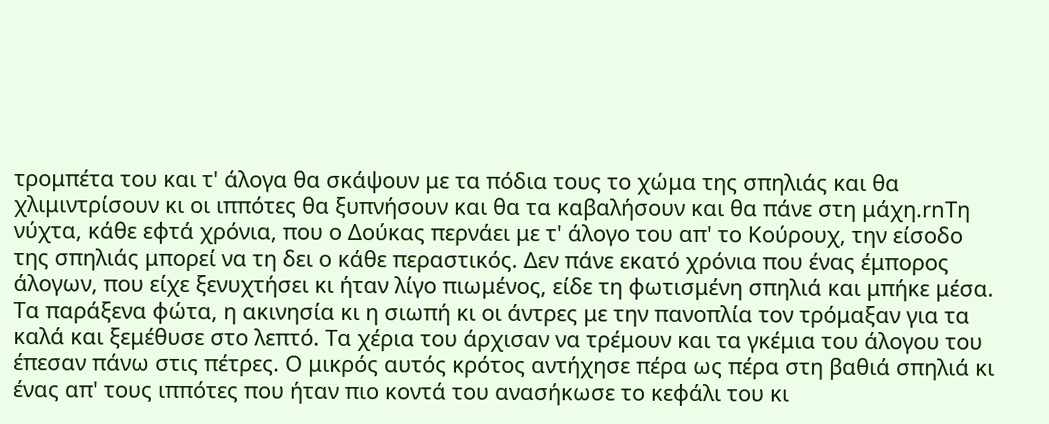τρομπέτα του και τ' άλογα θα σκάψουν με τα πόδια τους το χώμα της σπηλιάς και θα χλιμιντρίσουν κι οι ιππότες θα ξυπνήσουν και θα τα καβαλήσουν και θα πάνε στη μάχη.rnΤη νύχτα, κάθε εφτά χρόνια, που ο Δούκας περνάει με τ' άλογο του απ' το Κούρουχ, την είσοδο της σπηλιάς μπορεί να τη δει ο κάθε περαστικός. Δεν πάνε εκατό χρόνια που ένας έμπορος άλογων, που είχε ξενυχτήσει κι ήταν λίγο πιωμένος, είδε τη φωτισμένη σπηλιά και μπήκε μέσα. Τα παράξενα φώτα, η ακινησία κι η σιωπή κι οι άντρες με την πανοπλία τον τρόμαξαν για τα καλά και ξεμέθυσε στο λεπτό. Τα χέρια του άρχισαν να τρέμουν και τα γκέμια του άλογου του έπεσαν πάνω στις πέτρες. Ο μικρός αυτός κρότος αντήχησε πέρα ως πέρα στη βαθιά σπηλιά κι ένας απ' τους ιππότες που ήταν πιο κοντά του ανασήκωσε το κεφάλι του κι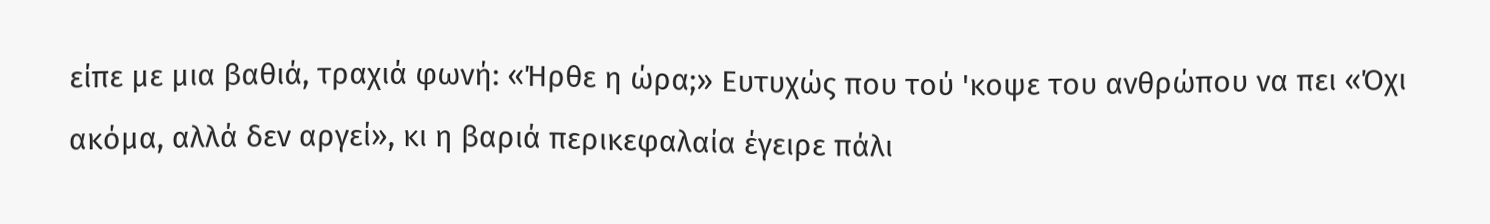είπε με μια βαθιά, τραχιά φωνή: «Ήρθε η ώρα;» Ευτυχώς που τού 'κοψε του ανθρώπου να πει «Όχι ακόμα, αλλά δεν αργεί», κι η βαριά περικεφαλαία έγειρε πάλι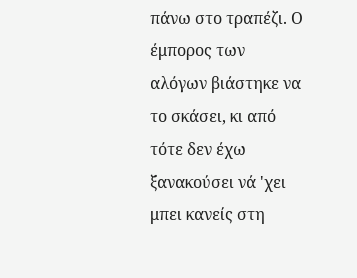πάνω στο τραπέζι. Ο έμπορος των αλόγων βιάστηκε να το σκάσει, κι από τότε δεν έχω ξανακούσει νά 'χει μπει κανείς στη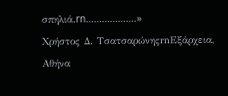σπηλιά.rn……………….»
Χρήστος Δ. ΤσατσαρώνηςrnΕξάρχεια, Αθήνα